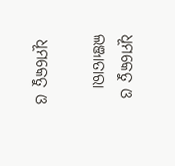ଧୂମକେତୁ ଓ ଲଞ୍ଜାତାରା

 ଧୂମକେତୁ ଓ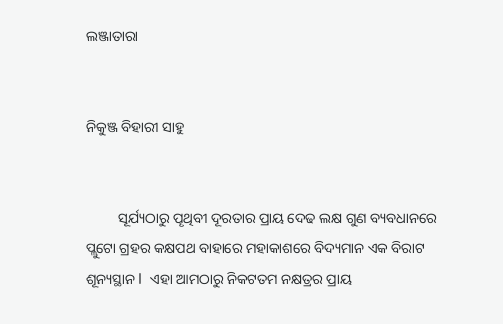ଲଞ୍ଜାତାରା


ନିକୁଞ୍ଜ ବିହାରୀ ସାହୁ


         ସୂର୍ଯ୍ୟଠାରୁ ପୄଥିବୀ ଦୂରତାର ପ୍ରାୟ ଦେଢ ଲକ୍ଷ ଗୁଣ ବ୍ୟବଧାନରେ ପ୍ଲୁଟୋ ଗ୍ରହର କକ୍ଷପଥ ବାହାରେ ମହାକାଶରେ ବିଦ୍ୟମାନ ଏକ ବିରାଟ ଶୂନ୍ୟସ୍ଥାନ I  ଏହା ଆମଠାରୁ ନିକଟତମ ନକ୍ଷତ୍ରର ପ୍ରାୟ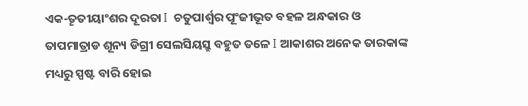ଏକ-ତୄତୀୟାଂଶର ଦୂରତା I  ଚତୁପାର୍ଶ୍ୱର ପୂଂଜୀଭୂତ ବହଳ ଅନ୍ଧକାର ଓ ତାପମାତ୍ରାଡ ଶୂନ୍ୟ ଡିଗ୍ରୀ ସେଲସିୟସ୍ରୁ ବହୁତ ତଳେ I ଆକାଶର ଅନେକ ତାରକାଙ୍କ ମଧ୍ୟରୁ ସ୍ପଷ୍ଟ ବାରି ହୋଇ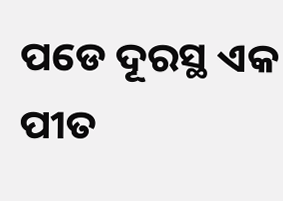ପଡେ ଦୂରସ୍ଥ ଏକ ପୀତ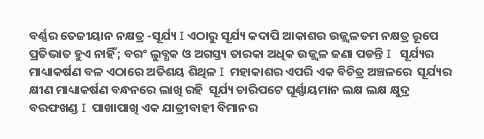ବର୍ଣ୍ଣର ତେଜୀୟାନ ନକ୍ଷତ୍ର -ସୂର୍ଯ୍ୟ I ଏଠାରୁ ସୂର୍ଯ୍ୟ କଦାପି ଆକାଶର ଉଜ୍ଜ୍ୱଳତମ ନକ୍ଷତ୍ର ରୂପେ ପ୍ରତିଭାତ ହୁଏ ନାହିଁ ; ବରଂ ଲୁବ୍ଧକ ଓ ଅଗସ୍ତ୍ୟ ତାରକା ଅଧିକ ଉଜ୍ଜ୍ୱଳ ଜଣା ପଡନ୍ତି I   ସୂର୍ଯ୍ୟର ମାଧ୍ୟାକର୍ଷଣ ବଳ ଏଠାରେ ଅତିଶୟ ଶିଥିଳ I  ମହାକାଶର ଏପରି ଏକ ବିଚିତ୍ର ଅଞ୍ଚଳରେ  ସୂର୍ଯ୍ୟର କ୍ଷୀଣ ମାଧ୍ୟାକର୍ଷଣ ବନ୍ଧନରେ ଲାଖି ରହି  ସୂର୍ଯ୍ୟ ଚାରିପଟେ ଘୂର୍ଣ୍ଣାୟମାନ ଲକ୍ଷ ଲକ୍ଷ କ୍ଷୁଦ୍ର ବରଫଖଣ୍ଡ I  ପାଖାପାଖି ଏକ ଯାତ୍ରୀବାହୀ ବିମାନର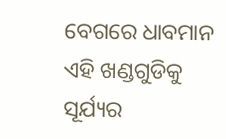ବେଗରେ ଧାବମାନ ଏହି ଖଣ୍ଡଗୁଡିକୁ ସୂର୍ଯ୍ୟର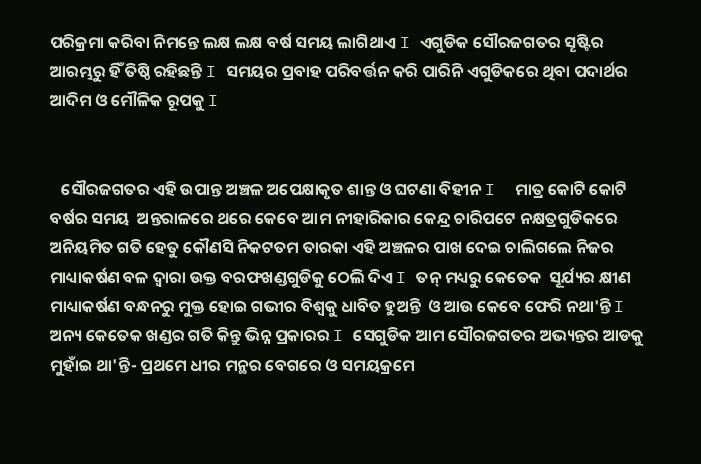ପରିକ୍ରମା କରିବା ନିମନ୍ତେ ଲକ୍ଷ ଲକ୍ଷ ବର୍ଷ ସମୟ ଲାଗିଥାଏ I ଏଗୁଡିକ ସୌରଜଗତର ସୄଷ୍ଟିର ଆରମ୍ଭରୁ ହିଁ ତିଷ୍ଠି ରହିଛନ୍ତି I ସମୟର ପ୍ରବାହ ପରିବର୍ତ୍ତନ କରି ପାରିନି ଏଗୁଡିକରେ ଥିବା ପଦାର୍ଥର ଆଦିମ ଓ ମୌଳିକ ରୂପକୁ I


   ସୌରଜଗତର ଏହି ଉପାନ୍ତ ଅଞ୍ଚଳ ଅପେକ୍ଷାକୃତ ଶାନ୍ତ ଓ ଘଟଣା ବିହୀନ I  ମାତ୍ର କୋଟି କୋଟି ବର୍ଷର ସମୟ  ଅନ୍ତରାଳରେ ଥରେ କେବେ ଆମ ନୀହାରିକାର କେନ୍ଦ୍ର ଚାରିପଟେ ନକ୍ଷତ୍ରଗୁଡିକରେ  ଅନିୟମିତ ଗତି ହେତୁ କୌଣସି ନିକଟତମ ତାରକା ଏହି ଅଞ୍ଚଳର ପାଖ ଦେଇ ଚାଲିଗଲେ ନିଜର ମାଧ୍ୟାକର୍ଷଣ ବଳ ଦ୍ୱାରା ଉକ୍ତ ବରଫଖଣ୍ଡଗୁଡିକୁ ଠେଲି ଦିଏ I ତନ୍ ମଧ୍ୟରୁ କେତେକ  ସୂର୍ଯ୍ୟର କ୍ଷୀଣ  ମାଧ୍ୟାକର୍ଷଣ ବନ୍ଧନରୁ ମୁକ୍ତ ହୋଇ ଗଭୀର ବିଶ୍ୱକୁ ଧାବିତ ହୁଅନ୍ତି  ଓ ଆଉ କେବେ ଫେରି ନଥା'ନ୍ତି I  ଅନ୍ୟ କେତେକ ଖଣ୍ଡର ଗତି କିନ୍ତୁ ଭିନ୍ନ ପ୍ରକାରର I ସେଗୁଡିକ ଆମ ସୌରଜଗତର ଅଭ୍ୟନ୍ତର ଆଡକୁ ମୁହାଁଇ ଥା'ନ୍ତି- ପ୍ରଥମେ ଧୀର ମନ୍ଥର ବେଗରେ ଓ ସମୟକ୍ରମେ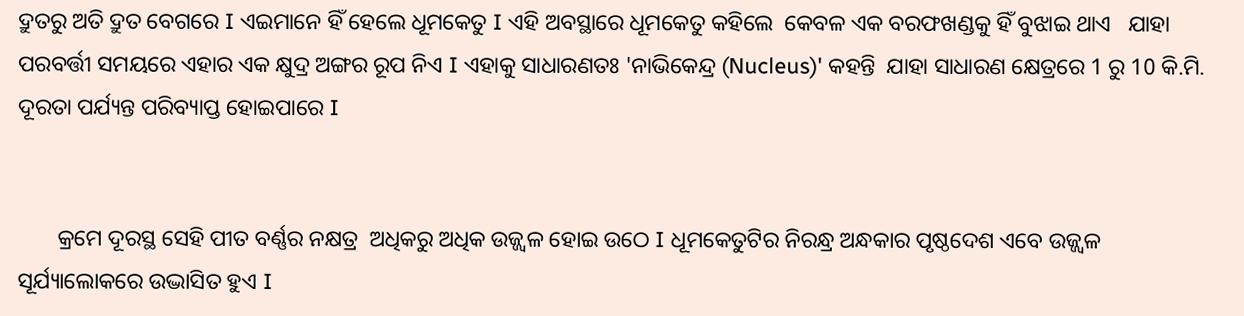ଦ୍ରୁତରୁ ଅତି ଦ୍ରୁତ ବେଗରେ I ଏଇମାନେ ହିଁ ହେଲେ ଧୂମକେତୁ I ଏହି ଅବସ୍ଥାରେ ଧୂମକେତୁ କହିଲେ  କେବଳ ଏକ ବରଫଖଣ୍ଡକୁ ହିଁ ବୁଝାଇ ଥାଏ   ଯାହା ପରବର୍ତ୍ତୀ ସମୟରେ ଏହାର ଏକ କ୍ଷୁଦ୍ର ଅଙ୍ଗର ରୂପ ନିଏ I ଏହାକୁ ସାଧାରଣତଃ 'ନାଭିକେନ୍ଦ୍ର (Nucleus)' କହନ୍ତି  ଯାହା ସାଧାରଣ କ୍ଷେତ୍ରରେ 1 ରୁ 10 କି.ମି. ଦୂରତା ପର୍ଯ୍ୟନ୍ତ ପରିବ୍ୟାପ୍ତ ହୋଇପାରେ I


       କ୍ରମେ ଦୂରସ୍ଥ ସେହି ପୀତ ବର୍ଣ୍ଣର ନକ୍ଷତ୍ର  ଅଧିକରୁ ଅଧିକ ଉଜ୍ଜ୍ୱଳ ହୋଇ ଉଠେ I ଧୂମକେତୁଟିର ନିରନ୍ଧ୍ର ଅନ୍ଧକାର ପୃଷ୍ଠଦେଶ ଏବେ ଉଜ୍ଜ୍ୱଳ ସୂର୍ଯ୍ୟାଲୋକରେ ଉଦ୍ଭାସିତ ହୁଏ I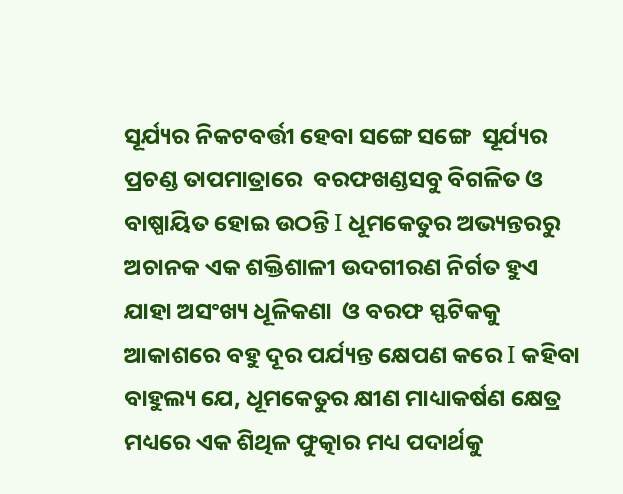ସୂର୍ଯ୍ୟର ନିକଟବର୍ତ୍ତୀ ହେବା ସଙ୍ଗେ ସଙ୍ଗେ  ସୂର୍ଯ୍ୟର ପ୍ରଚଣ୍ଡ ତାପମାତ୍ରାରେ  ବରଫଖଣ୍ଡସବୁ ବିଗଳିତ ଓ ବାଷ୍ପାୟିତ ହୋଇ ଉଠନ୍ତି I ଧୂମକେତୁର ଅଭ୍ୟନ୍ତରରୁ ଅଚାନକ ଏକ ଶକ୍ତିଶାଳୀ ଉଦଗୀରଣ ନିର୍ଗତ ହୁଏ  ଯାହା ଅସଂଖ୍ୟ ଧୂଳିକଣା  ଓ ବରଫ ସ୍ଫଟିକକୁ ଆକାଶରେ ବହୁ ଦୂର ପର୍ଯ୍ୟନ୍ତ କ୍ଷେପଣ କରେ I କହିବା ବାହୁଲ୍ୟ ଯେ, ଧୂମକେତୁର କ୍ଷୀଣ ମାଧ୍ୟାକର୍ଷଣ କ୍ଷେତ୍ର ମଧ୍ୟରେ ଏକ ଶିଥିଳ ଫୁତ୍କାର ମଧ୍ୟ ପଦାର୍ଥକୁ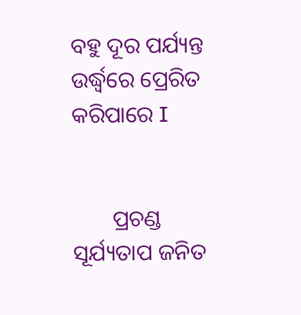ବହୁ ଦୂର ପର୍ଯ୍ୟନ୍ତ ଉର୍ଦ୍ଧ୍ୱରେ ପ୍ରେରିତ କରିପାରେ I


       ପ୍ରଚଣ୍ଡ ସୂର୍ଯ୍ୟତାପ ଜନିତ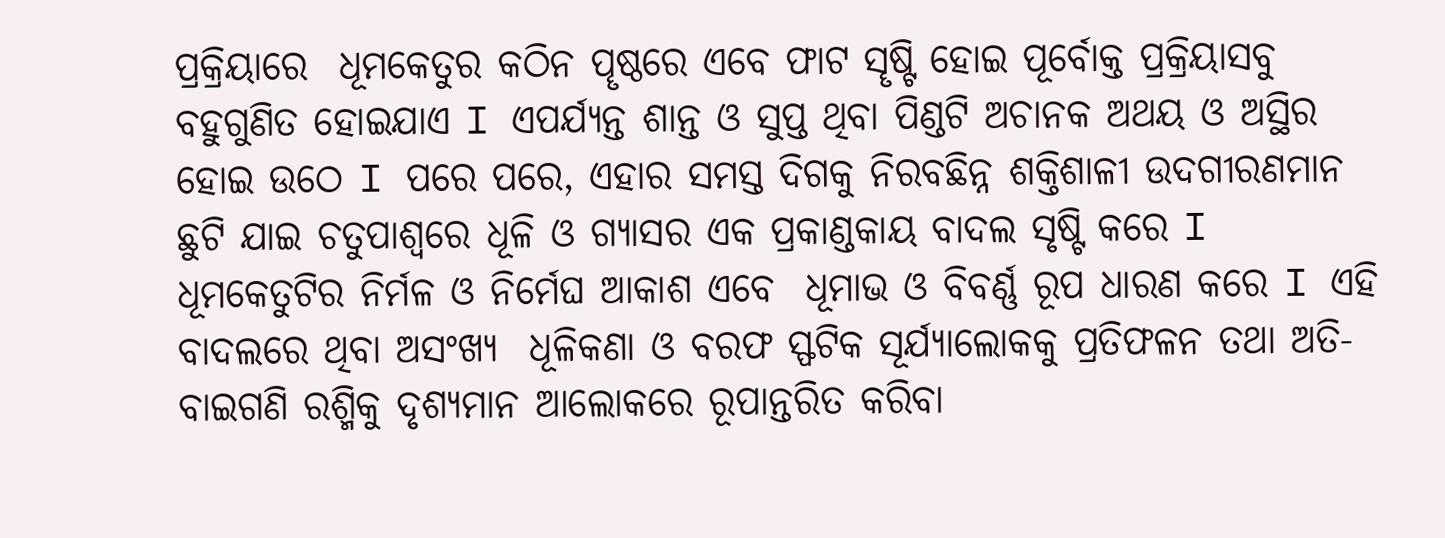ପ୍ରକ୍ରିୟାରେ  ଧୂମକେତୁର କଠିନ ପୄଷ୍ଠରେ ଏବେ ଫାଟ ସୄଷ୍ଟି ହୋଇ ପୂର୍ବୋକ୍ତ ପ୍ରକ୍ରିୟାସବୁ ବହୁଗୁଣିତ ହୋଇଯାଏ I ଏପର୍ଯ୍ୟନ୍ତ ଶାନ୍ତ ଓ ସୁପ୍ତ ଥିବା ପିଣ୍ଡଟି ଅଚାନକ ଅଥୟ ଓ ଅସ୍ଥିର ହୋଇ ଉଠେ I ପରେ ପରେ, ଏହାର ସମସ୍ତ ଦିଗକୁ ନିରବଛିନ୍ନ ଶକ୍ତିଶାଳୀ ଉଦଗୀରଣମାନ ଛୁଟି ଯାଇ ଚତୁପାଶ୍ୱରେ ଧୂଳି ଓ ଗ୍ୟାସର ଏକ ପ୍ରକାଣ୍ଡକାୟ ବାଦଲ ସୃଷ୍ଟି କରେ I  ଧୂମକେତୁଟିର ନିର୍ମଳ ଓ ନିର୍ମେଘ ଆକାଶ ଏବେ  ଧୂମାଭ ଓ ବିବର୍ଣ୍ଣ ରୂପ ଧାରଣ କରେ I ଏହି ବାଦଲରେ ଥିବା ଅସଂଖ୍ୟ  ଧୂଳିକଣା ଓ ବରଫ ସ୍ଫଟିକ ସୂର୍ଯ୍ୟାଲୋକକୁ ପ୍ରତିଫଳନ ତଥା ଅତି-ବାଇଗଣି ରଶ୍ମିକୁ ଦୃଶ୍ୟମାନ ଆଲୋକରେ ରୂପାନ୍ତରିତ କରିବା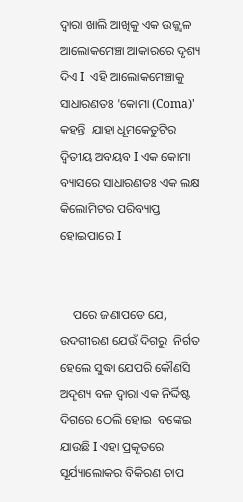ଦ୍ୱାରା ଖାଲି ଆଖିକୁ ଏକ ଉଜ୍ଜ୍ୱଳ ଆଲୋକମେଞ୍ଚା ଆକାରରେ ଦୃଶ୍ୟ ଦିଏ I  ଏହି ଆଲୋକମେଞ୍ଚାକୁ ସାଧାରଣତଃ 'କୋମା (Coma)' କହନ୍ତି  ଯାହା ଧୂମକେତୁଟିର ଦ୍ୱିତୀୟ ଅବୟବ I ଏକ କୋମା ବ୍ୟାସରେ ସାଧାରଣତଃ ଏକ ଲକ୍ଷ କିଲୋମିଟର ପରିବ୍ୟାପ୍ତ ହୋଇପାରେ I


    ପରେ ଜଣାପଡେ ଯେ, ଉଦଗୀରଣ ଯେଉଁ ଦିଗରୁ  ନିର୍ଗତ ହେଲେ ସୁଦ୍ଧା ଯେପରି କୌଣସି  ଅଦୄଶ୍ୟ ବଳ ଦ୍ୱାରା ଏକ ନିର୍ଦ୍ଦିଷ୍ଟ ଦିଗରେ ଠେଲି ହୋଇ  ବଙ୍କେଇ ଯାଉଛି I ଏହା ପ୍ରକୄତରେ ସୂର୍ଯ୍ୟାଲୋକର ବିକିରଣ ଚାପ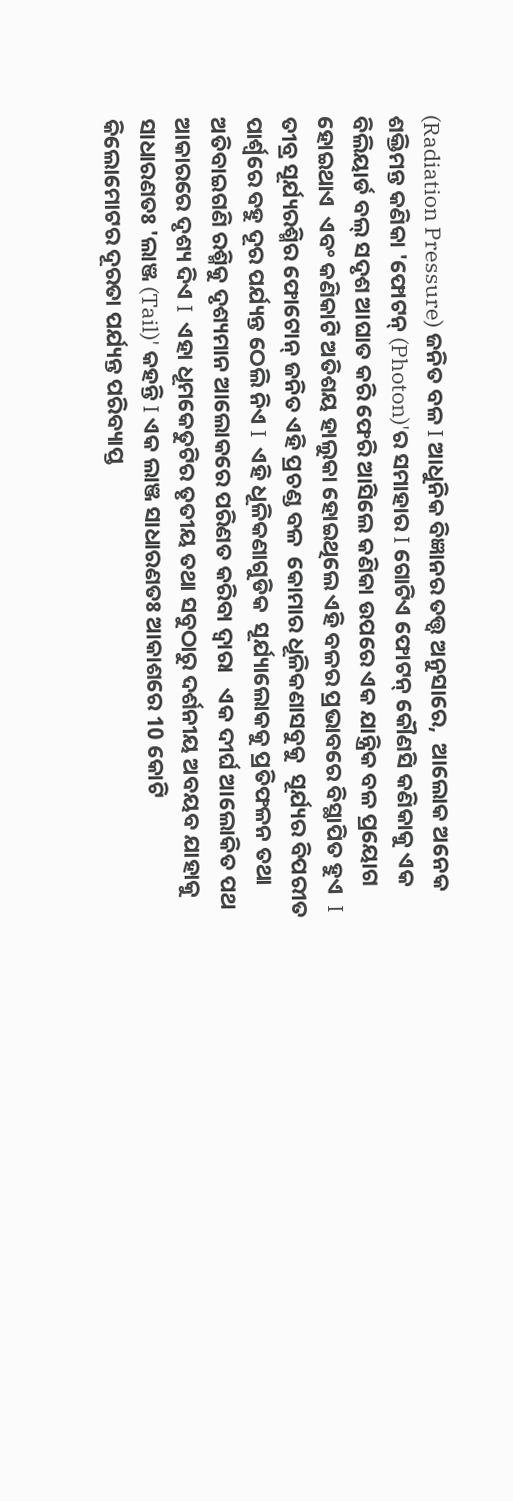(Radiation Pressure) ଜନିତ ବଳ I ଆଧୁନିକ ବିଜ୍ଞାନର ତତ୍ତ୍ୱ ଅନୁସାରେ,  ଆଲୋକ ଅନେକ ଶକ୍ତିମନ୍ତ କଣିକା 'ଫୋଟନ୍ (Photon)'ର ସମାହାର I ଗୋଟିଏ ଫୋଟନ୍ କୌଣସି କଣିକାକୁ ଏକ ବିଲିୟାର୍ଡ ବଲ୍ ସଦୃଶ ଆଘାତ କରି ଫେରି ଆସିଲେ କଣିକା ଉପରେ ଏକ ଯାନ୍ତ୍ରିକ ବଳ ପ୍ରୟୋଗ ହୋଇଥାଏ  ଏବଂ କଣିକାଟି ଅତିଶୟ ହାଲୁକା ହୋଇଥିଲେ ଏହି ବଳର ପ୍ରଭାବରେ ବିସ୍ଥାପିତ ହୁଏ  I ତୀବ୍ର ସୂର୍ଯ୍ୟରଶ୍ମିର ଫୋଟୋନ୍ ଜନିତ ଏହି ପ୍ରଚଣ୍ଡ ବଳ  କୋମାର ଧୂଳିକଣାସବୁକୁ  ସୂର୍ଯ୍ୟର ବିପରୀତ ପାର୍ଶ୍ୱରେ ବହୁ ଦୂର ପର୍ଯ୍ୟନ୍ତ ଠେଲି ନିଏ I  ଏହି ଧୂଳିକଣାଗୁଡିକ  ସୂର୍ଯ୍ୟାଲୋକକୁ ପ୍ରତିଫଳନ ତଥା  ଅତିବାଇଗଣି ରଶ୍ମିକୁ ଦୃଶ୍ୟମାନ ଆଲୋକରେ ପରିଣତ କରିବା ଦ୍ୱାରା   ଏକ ଦୀର୍ଘ ଆଲୋକିତ ପଥ  ଆକାରରେ ଦୃଶ୍ୟ ଦିଏ I  ଏହା ଧୂମକେତୁଟିର ତୃତୀୟ ତଥା ସବୁଠାରୁ ଦର୍ଶନୀୟ ଅବୟବ ଯାହାକୁ ସାଧାରଣତଃ 'ଲାଞ୍ଜ (Tail)' କହନ୍ତି I ଏକ ଲାଞ୍ଜ ସାଧାରଣତଃ ଆକାଶରେ 10 କୋଟି କିଲୋମୋଟର ଦୂରତା ପର୍ଯ୍ୟନ୍ତ ପରିବ୍ୟାପ୍ତ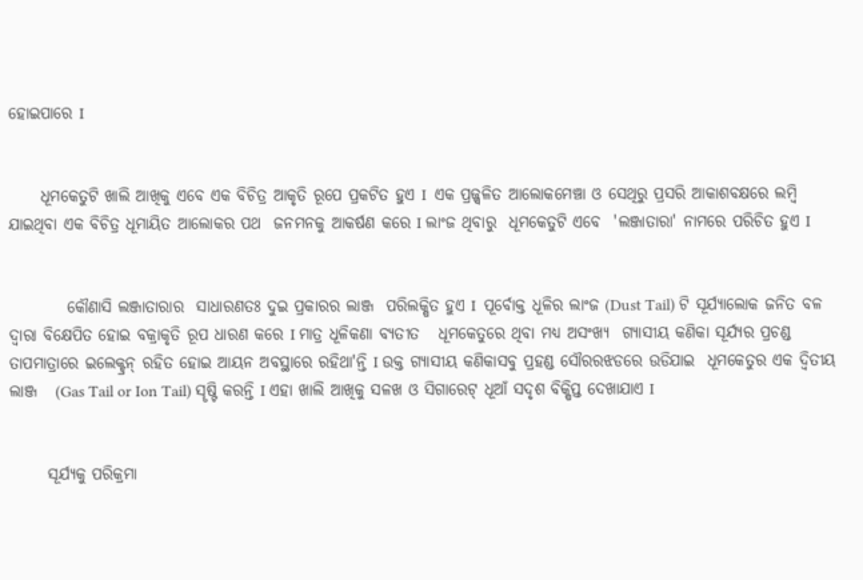ହୋଇପାରେ I


     ଧୂମକେତୁଟି ଖାଲି ଆଖିକୁ ଏବେ ଏକ ବିଚିତ୍ର ଆକୃତି ରୂପେ ପ୍ରକଟିତ ହୁଏ I  ଏକ ପ୍ରଜ୍ଜ୍ୱଳିତ ଆଲୋକମେଞ୍ଚା ଓ ସେଥିରୁ ପ୍ରସରି ଆକାଶବକ୍ଷରେ ଲମ୍ବି ଯାଇଥିବା ଏକ ବିଚିତ୍ର ଧୂମାୟିତ ଆଲୋକର ପଥ  ଜନମନକୁ ଆକର୍ଷଣ କରେ I ଲାଂଜ ଥିବାରୁ  ଧୂମକେତୁଟି ଏବେ  'ଲଞ୍ଜାତାରା' ନାମରେ ପରିଚିତ ହୁଏ I


         କୌଣାସି ଲଞ୍ଜାତାରାର  ସାଧାରଣତଃ ଦୁଇ ପ୍ରକାରର ଲାଞ୍ଜ  ପରିଲକ୍ଷିତ ହୁଏ I  ପୂର୍ବୋକ୍ତ ଧୂଳିର ଲାଂଜ (Dust Tail) ଟି ସୂର୍ଯ୍ୟାଲୋକ ଜନିତ ବଳ ଦ୍ୱାରା ବିକ୍ଷେପିତ ହୋଇ ବକ୍ରାକୃତି ରୂପ ଧାରଣ କରେ I ମାତ୍ର ଧୂଳିକଣା ବ୍ୟତୀତ   ଧୂମକେତୁରେ ଥିବା ମଧ୍ୟ ଅସଂଖ୍ୟ  ଗ୍ୟାସୀୟ କଣିକା ସୂର୍ଯ୍ୟର ପ୍ରଚଣ୍ଡ ତାପମାତ୍ରାରେ ଇଲେକ୍ଟ୍ରନ୍ ରହିତ ହୋଇ ଆୟନ ଅବସ୍ଥାରେ ରହିଥା'ନ୍ତି I ଉକ୍ତ ଗ୍ୟାସୀୟ କଣିକାସବୁ ପ୍ରହଣ୍ଡ ସୌରରଝଡରେ ଉଡିଯାଇ  ଧୂମକେତୁର ଏକ ଦ୍ୱିତୀୟ  ଲାଞ୍ଜ   (Gas Tail or Ion Tail) ସୄଷ୍ଟି କରନ୍ତି I ଏହା ଖାଲି ଆଖିକୁ ସଳଖ ଓ ସିଗାରେଟ୍ ଧୂଆଁ ସଦୃଶ ବିକ୍ଷିପ୍ତ ଦେଖାଯାଏ I


      ସୂର୍ଯ୍ୟକୁ ପରିକ୍ରମା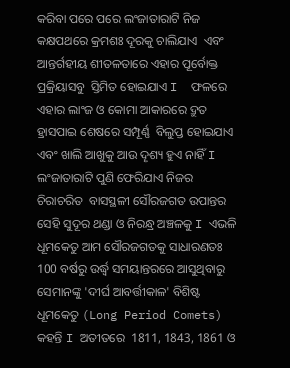କରିବା ପରେ ପରେ ଲଂଜାତାରାଟି ନିଜ କକ୍ଷପଥରେ କ୍ରମଶଃ ଦୂରକୁ ଚାଲିଯାଏ  ଏବଂ ଆନ୍ତର୍ଗହୀୟ ଶୀତଳତାରେ ଏହାର ପୂର୍ବୋକ୍ତ ପ୍ରକ୍ରିୟାସବୁ  ସ୍ତିମିତ ହୋଇଯାଏ I  ଫଳରେ ଏହାର ଲାଂଜ ଓ କୋମା ଆକାରରେ ଦ୍ରୁତ ହ୍ରାସପାଇ ଶେଷରେ ସମ୍ପୂର୍ଣ୍ଣ  ବିଲୁପ୍ତ ହୋଇଯାଏ  ଏବଂ ଖାଲି ଆଖୁକୁ ଆଉ ଦୄଶ୍ୟ ହୁଏ ନାହିଁ I  ଲଂଜାତାରାଟି ପୁଣି ଫେରିଯାଏ ନିଜର ଚିରାଚରିତ  ବାସସ୍ଥଳୀ ସୌରଜଗତ ଉପାନ୍ତର ସେହି ସୁଦୂର ଥଣ୍ଡା ଓ ନିରନ୍ଧ୍ର ଅଞ୍ଚଳକୁ I ଏଭଳି ଧୂମକେତୁ ଆମ ସୌରଜଗତକୁ ସାଧାରଣତଃ 100 ବର୍ଷରୁ ଉର୍ଦ୍ଧ୍ୱ ସମୟାନ୍ତରରେ ଆସୁଥିବାରୁ ସେମାନଙ୍କୁ 'ଦୀର୍ଘ ଆବର୍ତ୍ତୀକାଳ' ବିଶିଷ୍ଟ ଧୂମକେତୁ (Long Period Comets) କହନ୍ତି I ଅତୀତରେ  1811, 1843, 1861 ଓ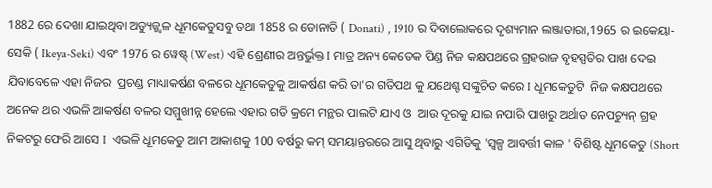1882 ରେ ଦେଖା ଯାଇଥିବା ଅତ୍ୟୁଜ୍ଜ୍ୱଳ ଧୂମକେତୁସବୁ ତଥା 1858 ର ଡୋନାତି ( Donati) , 1910 ର ଦିବାଲୋକରେ ଦୃଶ୍ୟମାନ ଲଞ୍ଜାତାରା,1965 ର ଇକେୟା-ସେକି ( Ikeya-Seki) ଏବଂ 1976 ର ୱେଷ୍ଟ୍ (West) ଏହି ଶ୍ରେଣୀର ଅନ୍ତର୍ଭୁକ୍ତ I ମାତ୍ର ଅନ୍ୟ କେତେକ ପିଣ୍ଡ ନିଜ କକ୍ଷପଥରେ ଗ୍ରହରାଜ ବୃହସ୍ପତିର ପାଖ ଦେଇ ଯିବାବେଳେ ଏହା ନିଜର  ପ୍ରଚଣ୍ଡ ମାଧ୍ୟାକର୍ଷଣ ବଳରେ ଧୂମକେତୁକୁ ଆକର୍ଷଣ କରି ତା'ର ଗତିପଥ କୁ ଯଥେଶ୍ଟ ସଙ୍କୁଚିତ କରେ I ଧୂମକେତୁଟି  ନିଜ କକ୍ଷପଥରେ ଅନେକ ଥର ଏଭଳି ଆକର୍ଷଣ ବଳର ସମ୍ମୁଖୀନ୍ନ ହେଲେ ଏହାର ଗତି କ୍ରମେ ମନ୍ଥର ପାଲଟି ଯାଏ ଓ  ଆଉ ଦୂରକୁ ଯାଇ ନପାରି ପାଖରୁ ଅର୍ଥାତ ନେପଚ୍ୟୁନ୍ ଗ୍ରହ ନିକଟରୁ ଫେରି ଆସେ I  ଏଭଳି ଧୂମକେତୁ ଆମ ଆକାଶକୁ 100 ବର୍ଷରୁ କମ୍ ସମୟାନ୍ତରରେ ଆସୁ ଥିବାରୁ ଏଗିଡିକୁ 'ସ୍ୱଳ୍ପ ଆବର୍ତ୍ତୀ କାଳ ' ବିଶିଷ୍ଟ ଧୂମକେତୁ (Short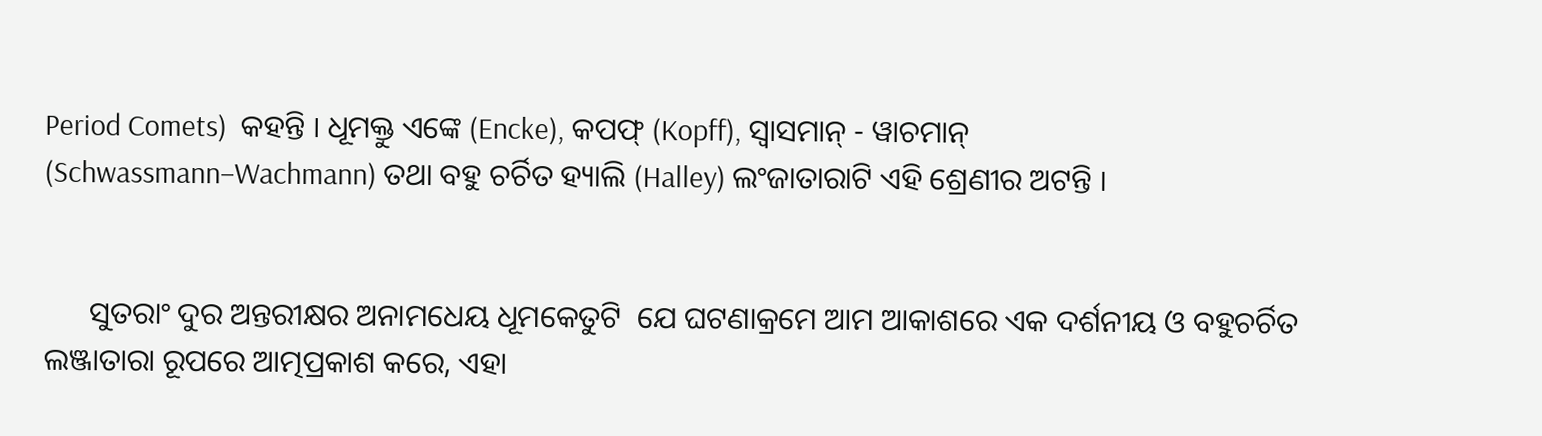Period Comets)  କହନ୍ତି I ଧୂମକ୍ତୁ ଏଙ୍କେ (Encke), କପଫ୍ (Kopff), ସ୍ୱାସମାନ୍ - ୱାଚମାନ୍ (Schwassmann–Wachmann) ତଥା ବହୁ ଚର୍ଚିତ ହ୍ୟାଲି (Halley) ଲଂଜାତାରାଟି ଏହି ଶ୍ରେଣୀର ଅଟନ୍ତି I


      ସୁତରାଂ ଦୁର ଅନ୍ତରୀକ୍ଷର ଅନାମଧେୟ ଧୂମକେତୁଟି  ଯେ ଘଟଣାକ୍ରମେ ଆମ ଆକାଶରେ ଏକ ଦର୍ଶନୀୟ ଓ ବହୁଚର୍ଚିତ  ଲଞ୍ଜାତାରା ରୂପରେ ଆତ୍ମପ୍ରକାଶ କରେ, ଏହା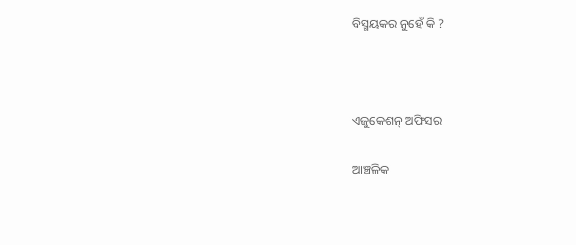ବିସ୍ମୟକର ନୁହେଁ କି ?



ଏଜୁକେଶନ୍ ଅଫିସର

ଆଞ୍ଚଳିକ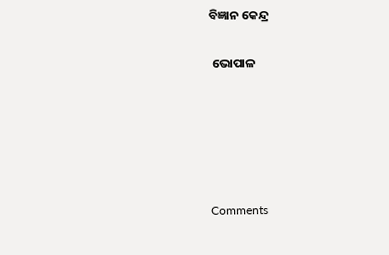ବିଜ୍ଞାନ କେନ୍ଦ୍ର

 ଭୋପାଳ





Comments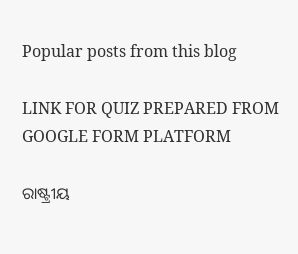Popular posts from this blog

LINK FOR QUIZ PREPARED FROM GOOGLE FORM PLATFORM

ରାଷ୍ଟ୍ରୀୟ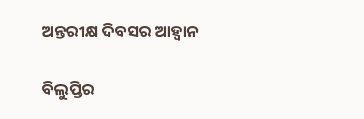ଅନ୍ତରୀକ୍ଷ ଦିବସର ଆହ୍ୱାନ

ବିଲୁପ୍ତିର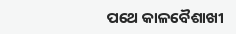ପଥେ କାଳବୈଶାଖୀ